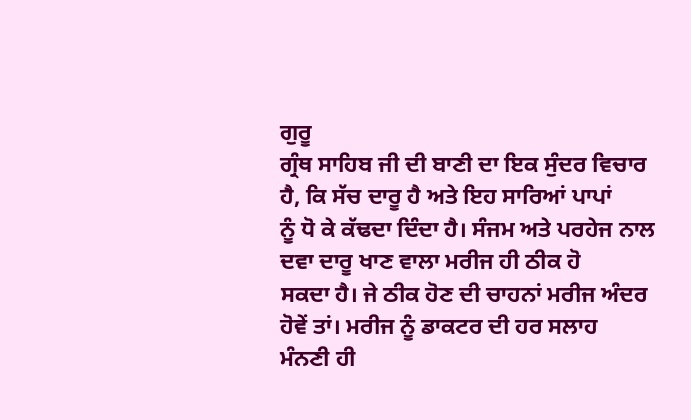ਗੁਰੂ
ਗ੍ਰੰਥ ਸਾਹਿਬ ਜੀ ਦੀ ਬਾਣੀ ਦਾ ਇਕ ਸੁੰਦਰ ਵਿਚਾਰ ਹੈ, ਕਿ ਸੱਚ ਦਾਰੂ ਹੈ ਅਤੇ ਇਹ ਸਾਰਿਆਂ ਪਾਪਾਂ
ਨੂੰ ਧੋ ਕੇ ਕੱਢਦਾ ਦਿੰਦਾ ਹੈ। ਸੰਜਮ ਅਤੇ ਪਰਹੇਜ ਨਾਲ ਦਵਾ ਦਾਰੂ ਖਾਣ ਵਾਲਾ ਮਰੀਜ ਹੀ ਠੀਕ ਹੋ
ਸਕਦਾ ਹੈ। ਜੇ ਠੀਕ ਹੋਣ ਦੀ ਚਾਹਨਾਂ ਮਰੀਜ ਅੰਦਰ ਹੋਵੇਂ ਤਾਂ। ਮਰੀਜ ਨੂੰ ਡਾਕਟਰ ਦੀ ਹਰ ਸਲਾਹ
ਮੰਨਣੀ ਹੀ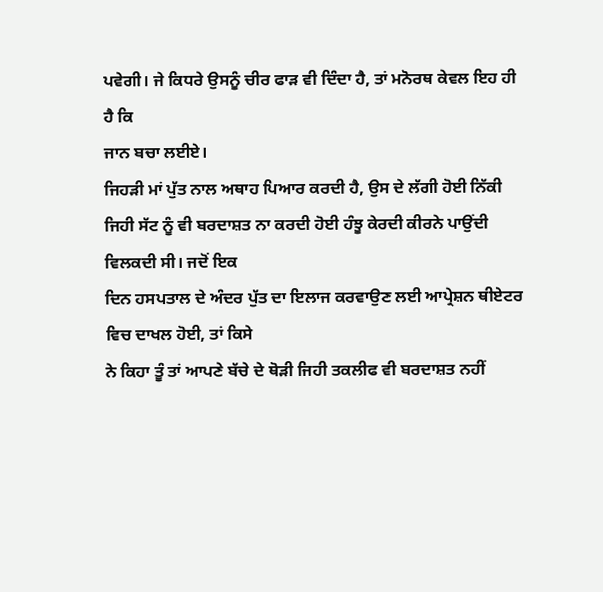ਪਵੇਗੀ। ਜੇ ਕਿਧਰੇ ਉਸਨੂੰ ਚੀਰ ਫਾੜ ਵੀ ਦਿੰਦਾ ਹੈ, ਤਾਂ ਮਨੋਰਥ ਕੇਵਲ ਇਹ ਹੀ ਹੈ ਕਿ
ਜਾਨ ਬਚਾ ਲਈਏ।
ਜਿਹੜੀ ਮਾਂ ਪੁੱਤ ਨਾਲ ਅਥਾਹ ਪਿਆਰ ਕਰਦੀ ਹੈ, ਉਸ ਦੇ ਲੱਗੀ ਹੋਈ ਨਿੱਕੀ
ਜਿਹੀ ਸੱਟ ਨੂੰ ਵੀ ਬਰਦਾਸ਼ਤ ਨਾ ਕਰਦੀ ਹੋਈ ਹੰਝੂ ਕੇਰਦੀ ਕੀਰਨੇ ਪਾਉਂਦੀ ਵਿਲਕਦੀ ਸੀ। ਜਦੋਂ ਇਕ
ਦਿਨ ਹਸਪਤਾਲ ਦੇ ਅੰਦਰ ਪੁੱਤ ਦਾ ਇਲਾਜ ਕਰਵਾਉਣ ਲਈ ਆਪ੍ਰੇਸ਼ਨ ਥੀਏਟਰ ਵਿਚ ਦਾਖਲ ਹੋਈ, ਤਾਂ ਕਿਸੇ
ਨੇ ਕਿਹਾ ਤੂੰ ਤਾਂ ਆਪਣੇ ਬੱਚੇ ਦੇ ਥੋੜੀ ਜਿਹੀ ਤਕਲੀਫ ਵੀ ਬਰਦਾਸ਼ਤ ਨਹੀਂ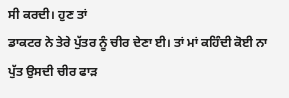ਸੀ ਕਰਦੀ। ਹੁਣ ਤਾਂ
ਡਾਕਟਰ ਨੇ ਤੇਰੇ ਪੁੱਤਰ ਨੂੰ ਚੀਰ ਦੇਣਾ ਈ। ਤਾਂ ਮਾਂ ਕਹਿੰਦੀ ਕੋਈ ਨਾ ਪੁੱਤ ਉਸਦੀ ਚੀਰ ਫਾੜ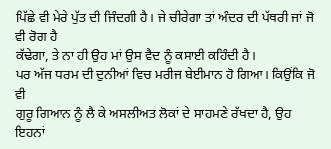ਪਿੱਛੇ ਵੀ ਮੇਰੇ ਪੁੱਤ ਦੀ ਜਿੰਦਗੀ ਹੈ। ਜੇ ਚੀਰੇਗਾ ਤਾਂ ਅੰਦਰ ਦੀ ਪੱਥਰੀ ਜਾਂ ਜੋ ਵੀ ਰੋਗ ਹੈ
ਕੱਢੇਗਾ, ਤੇ ਨਾ ਹੀ ਉਹ ਮਾਂ ਉਸ ਵੈਦ ਨੂੰ ਕਸਾਈ ਕਹਿੰਦੀ ਹੈ।
ਪਰ ਅੱਜ ਧਰਮ ਦੀ ਦੁਨੀਆਂ ਵਿਚ ਮਰੀਜ ਬੇਈਮਾਨ ਹੋ ਗਿਆ। ਕਿਉਂਕਿ ਜੋ ਵੀ
ਗੁਰੂ ਗਿਆਨ ਨੂੰ ਲੈ ਕੇ ਅਸਲੀਅਤ ਲੋਕਾਂ ਦੇ ਸਾਹਮਣੇ ਰੱਖਦਾ ਹੈ, ਉਹ ਇਹਨਾਂ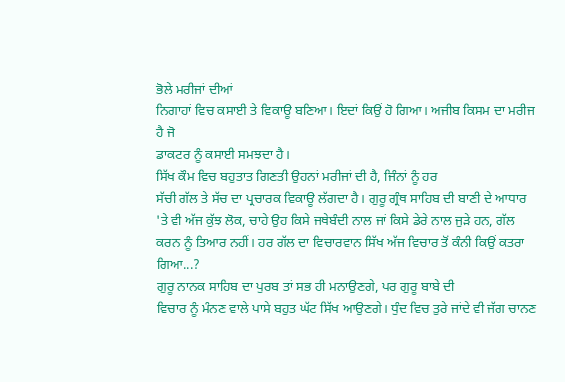ਭੋਲੇ ਮਰੀਜਾਂ ਦੀਆਂ
ਨਿਗਾਹਾਂ ਵਿਚ ਕਸਾਈ ਤੇ ਵਿਕਾਊ ਬਣਿਆ। ਇਦਾਂ ਕਿਉਂ ਹੋ ਗਿਆ। ਅਜੀਬ ਕਿਸਮ ਦਾ ਮਰੀਜ ਹੈ ਜੋ
ਡਾਕਟਰ ਨੂੰ ਕਸਾਈ ਸਮਝਦਾ ਹੈ।
ਸਿੱਖ ਕੌਮ ਵਿਚ ਬਹੁਤਾਤ ਗਿਣਤੀ ਉਹਨਾਂ ਮਰੀਜਾਂ ਦੀ ਹੈ, ਜਿੰਨਾਂ ਨੂੰ ਹਰ
ਸੱਚੀ ਗੱਲ ਤੇ ਸੱਚ ਦਾ ਪ੍ਰਚਾਰਕ ਵਿਕਾਊ ਲੱਗਦਾ ਹੈ। ਗੁਰੂ ਗ੍ਰੰਥ ਸਾਹਿਬ ਦੀ ਬਾਣੀ ਦੇ ਆਧਾਰ
'ਤੇ ਵੀ ਅੱਜ ਕੁੱਝ ਲੋਕ, ਚਾਹੇ ਉਹ ਕਿਸੇ ਜਥੇਬੰਦੀ ਨਾਲ ਜਾਂ ਕਿਸੇ ਡੇਰੇ ਨਾਲ ਜੁੜੇ ਹਨ, ਗੱਲ
ਕਰਨ ਨੂੰ ਤਿਆਰ ਨਹੀਂ। ਹਰ ਗੱਲ ਦਾ ਵਿਚਾਰਵਾਨ ਸਿੱਖ ਅੱਜ ਵਿਚਾਰ ਤੋਂ ਕੰਨੀ ਕਿਉਂ ਕਤਰਾ ਗਿਆ...?
ਗੁਰੂ ਨਾਨਕ ਸਾਹਿਬ ਦਾ ਪੁਰਬ ਤਾਂ ਸਭ ਹੀ ਮਨਾਉਣਗੇ, ਪਰ ਗੁਰੂ ਬਾਬੇ ਦੀ
ਵਿਚਾਰ ਨੂੰ ਮੰਨਣ ਵਾਲੇ ਪਾਸੇ ਬਹੁਤ ਘੱਟ ਸਿੱਖ ਆਉਣਗੇ। ਧੁੰਦ ਵਿਚ ਤੁਰੇ ਜਾਂਦੇ ਵੀ ਜੱਗ ਚਾਨਣ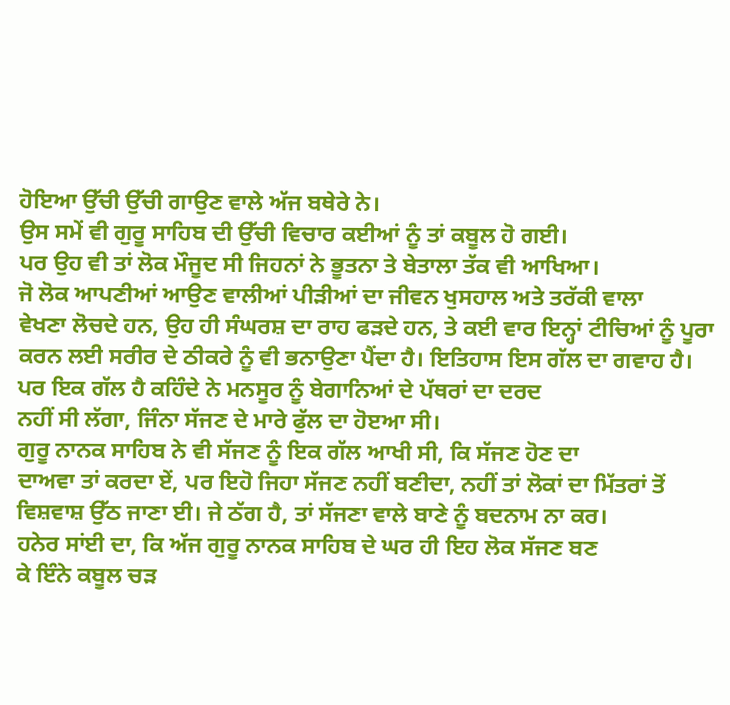ਹੋਇਆ ਉੱਚੀ ਉੱਚੀ ਗਾਉਣ ਵਾਲੇ ਅੱਜ ਬਥੇਰੇ ਨੇ।
ਉਸ ਸਮੇਂ ਵੀ ਗੁਰੂ ਸਾਹਿਬ ਦੀ ਉੱਚੀ ਵਿਚਾਰ ਕਈਆਂ ਨੂੰ ਤਾਂ ਕਬੂਲ ਹੋ ਗਈ।
ਪਰ ਉਹ ਵੀ ਤਾਂ ਲੋਕ ਮੌਜੂਦ ਸੀ ਜਿਹਨਾਂ ਨੇ ਭੂਤਨਾ ਤੇ ਬੇਤਾਲਾ ਤੱਕ ਵੀ ਆਖਿਆ।
ਜੋ ਲੋਕ ਆਪਣੀਆਂ ਆਉਣ ਵਾਲੀਆਂ ਪੀੜੀਆਂ ਦਾ ਜੀਵਨ ਖੁਸਹਾਲ ਅਤੇ ਤਰੱਕੀ ਵਾਲਾ
ਵੇਖਣਾ ਲੋਚਦੇ ਹਨ, ਉਹ ਹੀ ਸੰਘਰਸ਼ ਦਾ ਰਾਹ ਫੜਦੇ ਹਨ, ਤੇ ਕਈ ਵਾਰ ਇਨ੍ਹਾਂ ਟੀਚਿਆਂ ਨੂੰ ਪੂਰਾ
ਕਰਨ ਲਈ ਸਰੀਰ ਦੇ ਠੀਕਰੇ ਨੂੰ ਵੀ ਭਨਾਉਣਾ ਪੈਂਦਾ ਹੈ। ਇਤਿਹਾਸ ਇਸ ਗੱਲ ਦਾ ਗਵਾਹ ਹੈ।
ਪਰ ਇਕ ਗੱਲ ਹੈ ਕਹਿੰਦੇ ਨੇ ਮਨਸੂਰ ਨੂੰ ਬੇਗਾਨਿਆਂ ਦੇ ਪੱਥਰਾਂ ਦਾ ਦਰਦ
ਨਹੀਂ ਸੀ ਲੱਗਾ, ਜਿੰਨਾ ਸੱਜਣ ਦੇ ਮਾਰੇ ਫੁੱਲ ਦਾ ਹੋੲਆ ਸੀ।
ਗੁਰੂ ਨਾਨਕ ਸਾਹਿਬ ਨੇ ਵੀ ਸੱਜਣ ਨੂੰ ਇਕ ਗੱਲ ਆਖੀ ਸੀ, ਕਿ ਸੱਜਣ ਹੋਣ ਦਾ
ਦਾਅਵਾ ਤਾਂ ਕਰਦਾ ਏਂ, ਪਰ ਇਹੋ ਜਿਹਾ ਸੱਜਣ ਨਹੀਂ ਬਣੀਦਾ, ਨਹੀਂ ਤਾਂ ਲੋਕਾਂ ਦਾ ਮਿੱਤਰਾਂ ਤੋਂ
ਵਿਸ਼ਵਾਸ਼ ਉੱਠ ਜਾਣਾ ਈ। ਜੇ ਠੱਗ ਹੈ, ਤਾਂ ਸੱਜਣਾ ਵਾਲੇ ਬਾਣੇ ਨੂੰ ਬਦਨਾਮ ਨਾ ਕਰ।
ਹਨੇਰ ਸਾਂਈ ਦਾ, ਕਿ ਅੱਜ ਗੁਰੂ ਨਾਨਕ ਸਾਹਿਬ ਦੇ ਘਰ ਹੀ ਇਹ ਲੋਕ ਸੱਜਣ ਬਣ
ਕੇ ਇੰਨੇ ਕਬੂਲ ਚੜ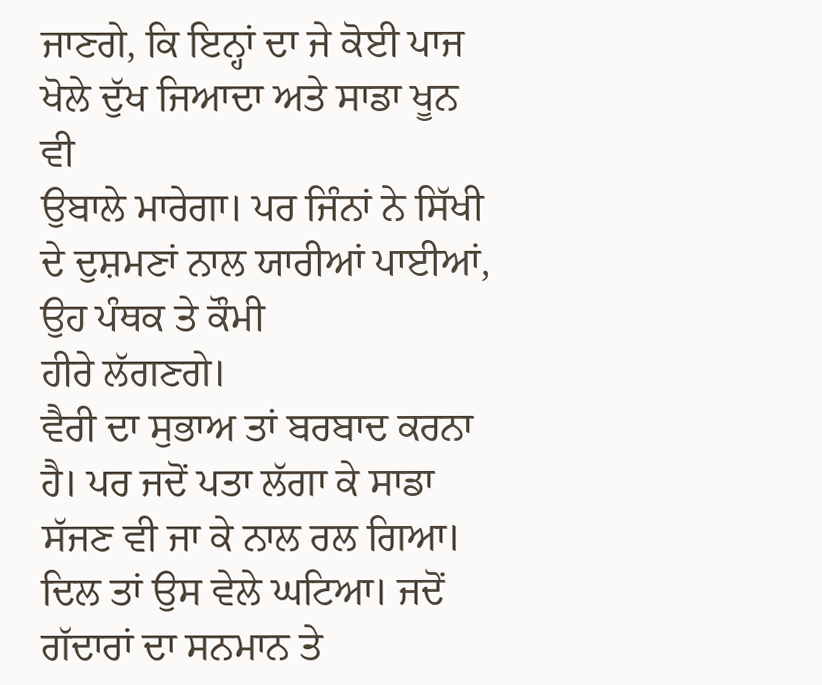ਜਾਣਗੇ, ਕਿ ਇਨ੍ਹਾਂ ਦਾ ਜੇ ਕੋਈ ਪਾਜ ਖੋਲੇ ਦੁੱਖ ਜਿਆਦਾ ਅਤੇ ਸਾਡਾ ਖੂਨ ਵੀ
ਉਬਾਲੇ ਮਾਰੇਗਾ। ਪਰ ਜਿੰਨਾਂ ਨੇ ਸਿੱਖੀ ਦੇ ਦੁਸ਼ਮਣਾਂ ਨਾਲ ਯਾਰੀਆਂ ਪਾਈਆਂ, ਉਹ ਪੰਥਕ ਤੇ ਕੌਮੀ
ਹੀਰੇ ਲੱਗਣਗੇ।
ਵੈਰੀ ਦਾ ਸੁਭਾਅ ਤਾਂ ਬਰਬਾਦ ਕਰਨਾ ਹੈ। ਪਰ ਜਦੋਂ ਪਤਾ ਲੱਗਾ ਕੇ ਸਾਡਾ
ਸੱਜਣ ਵੀ ਜਾ ਕੇ ਨਾਲ ਰਲ ਗਿਆ। ਦਿਲ ਤਾਂ ਉਸ ਵੇਲੇ ਘਟਿਆ। ਜਦੋਂ ਗੱਦਾਰਾਂ ਦਾ ਸਨਮਾਨ ਤੇ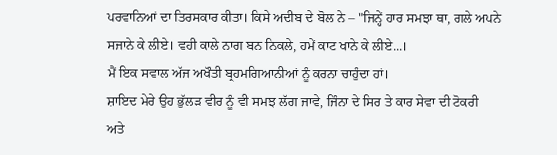ਪਰਵਾਨਿਆਂ ਦਾ ਤਿਰਸਕਾਰ ਕੀਤਾ। ਕਿਸੇ ਅਦੀਬ ਦੇ ਬੋਲ ਨੇ – "ਜਿਨ੍ਹੇਂ ਹਾਰ ਸਮਝਾ ਥਾ, ਗਲੇ ਅਪਨੇ
ਸਜਾਨੇ ਕੇ ਲੀਏ। ਵਹੀ ਕਾਲੇ ਨਾਗ ਬਨ ਨਿਕਲੇ, ਹਮੇਂ ਕਾਟ ਖਾਨੇ ਕੇ ਲੀਏ...।
ਮੈਂ ਇਕ ਸਵਾਲ ਅੱਜ ਅਖੌਤੀ ਬ੍ਰਹਮਗਿਆਨੀਆਂ ਨੂੰ ਕਰਨਾ ਚਾਹੁੰਦਾ ਹਾਂ।
ਸ਼ਾਇਦ ਮੇਰੇ ਉਹ ਭੁੱਲੜ ਵੀਰ ਨੂੰ ਵੀ ਸਮਝ ਲੱਗ ਜਾਵੇ, ਜਿੰਨਾ ਦੇ ਸਿਰ ਤੇ ਕਾਰ ਸੇਵਾ ਦੀ ਟੋਕਰੀ
ਅਤੇ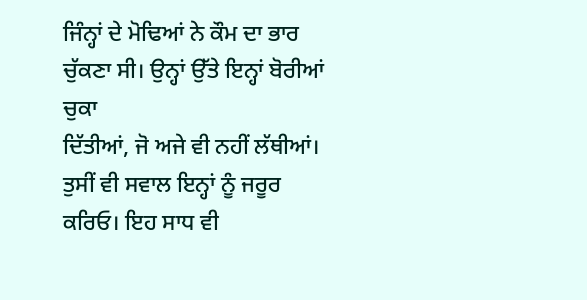ਜਿੰਨ੍ਹਾਂ ਦੇ ਮੋਢਿਆਂ ਨੇ ਕੌਮ ਦਾ ਭਾਰ ਚੁੱਕਣਾ ਸੀ। ਉਨ੍ਹਾਂ ਉੱਤੇ ਇਨ੍ਹਾਂ ਬੋਰੀਆਂ ਚੁਕਾ
ਦਿੱਤੀਆਂ, ਜੋ ਅਜੇ ਵੀ ਨਹੀਂ ਲੱਥੀਆਂ।
ਤੁਸੀਂ ਵੀ ਸਵਾਲ ਇਨ੍ਹਾਂ ਨੂੰ ਜਰੂਰ ਕਰਿਓ। ਇਹ ਸਾਧ ਵੀ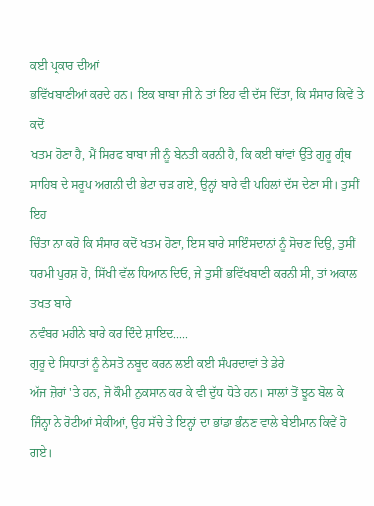ਕਈ ਪ੍ਰਕਾਰ ਦੀਆਂ
ਭਵਿੱਖਬਾਣੀਆਂ ਕਰਦੇ ਹਨ। ਇਕ ਬਾਬਾ ਜੀ ਨੇ ਤਾਂ ਇਹ ਵੀ ਦੱਸ ਦਿੱਤਾ, ਕਿ ਸੰਸਾਰ ਕਿਵੇਂ ਤੇ ਕਦੋਂ
ਖਤਮ ਹੋਣਾ ਹੈ, ਮੈਂ ਸਿਰਫ ਬਾਬਾ ਜੀ ਨੂੰ ਬੇਨਤੀ ਕਰਨੀ ਹੈ, ਕਿ ਕਈ ਥਾਂਵਾਂ ਉੱਤੇ ਗੁਰੂ ਗ੍ਰੰਥ
ਸਾਹਿਬ ਦੇ ਸਰੂਪ ਅਗਨੀ ਦੀ ਭੇਟਾ ਚੜ ਗਏ, ਉਨ੍ਹਾਂ ਬਾਰੇ ਵੀ ਪਹਿਲਾਂ ਦੱਸ ਦੇਣਾ ਸੀ। ਤੁਸੀਂ ਇਹ
ਚਿੰਤਾ ਨਾ ਕਰੋ ਕਿ ਸੰਸਾਰ ਕਦੋਂ ਖਤਮ ਹੋਣਾ, ਇਸ ਬਾਰੇ ਸਾਇੰਸਦਾਨਾਂ ਨੂੰ ਸੋਚਣ ਦਿਉ, ਤੁਸੀਂ
ਧਰਮੀ ਪੁਰਸ਼ ਹੋ, ਸਿੱਖੀ ਵੱਲ ਧਿਆਨ ਦਿਓ, ਜੇ ਤੁਸੀਂ ਭਵਿੱਖਬਾਣੀ ਕਰਨੀ ਸੀ, ਤਾਂ ਅਕਾਲ ਤਖਤ ਬਾਰੇ
ਨਵੰਬਰ ਮਹੀਨੇ ਬਾਰੇ ਕਰ ਦਿੰਦੇ ਸ਼ਾਇਦ.....
ਗੁਰੂ ਦੇ ਸਿਧਾਤਾਂ ਨੂੰ ਨੇਸਤੋ ਨਬੂਦ ਕਰਨ ਲਈ ਕਈ ਸੰਪਰਦਾਵਾਂ ਤੇ ਡੇਰੇ
ਅੱਜ ਜ਼ੋਰਾਂ 'ਤੇ ਹਨ, ਜੋ ਕੌਮੀ ਨੁਕਸਾਨ ਕਰ ਕੇ ਵੀ ਦੁੱਧ ਧੋਤੇ ਹਨ। ਸਾਲਾਂ ਤੋਂ ਝੂਠ ਬੋਲ ਕੇ
ਜਿੰਨ੍ਹਾ ਨੇ ਰੋਟੀਆਂ ਸੇਕੀਆਂ, ਉਹ ਸੱਚੇ ਤੇ ਇਨ੍ਹਾਂ ਦਾ ਭਾਂਡਾ ਭੰਨਣ ਵਾਲੇ ਬੇਈਮਾਨ ਕਿਵੇਂ ਹੋ
ਗਏ।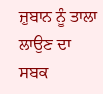ਜ਼ੁਬਾਨ ਨੂੰ ਤਾਲਾ ਲਾਉਣ ਦਾ ਸਬਕ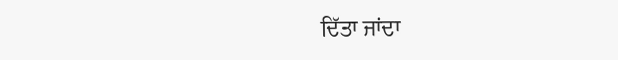ਦਿੱਤਾ ਜਾਂਦਾ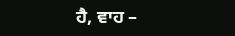ਹੈ, ਵਾਹ –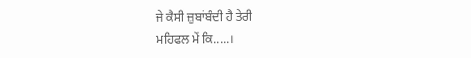ਜੇ ਕੈਸੀ ਜ਼ੁਬਾਂਬੰਦੀ ਹੈ ਤੇਰੀ
ਮਹਿਫਲ ਮੇਂ ਕਿ.....।